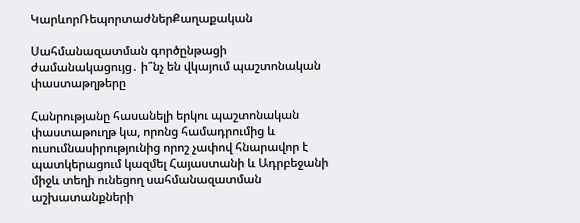ԿարևորՌեպորտաժներՔաղաքական

Սահմանազատման գործընթացի ժամանակացույց․ ի՞նչ են վկայում պաշտոնական փաստաթղթերը

Հանրությանը հասանելի երկու պաշտոնական փաստաթուղթ կա, որոնց համադրումից և ուսումնասիրությունից որոշ չափով հնարավոր է պատկերացում կազմել Հայաստանի և Ադրբեջանի միջև տեղի ունեցող սահմանազատման աշխատանքների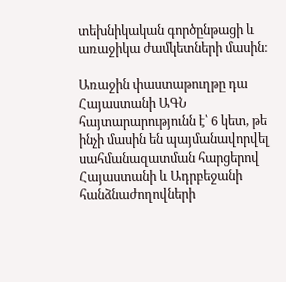տեխնիկական գործընթացի և առաջիկա ժամկետների մասին։

Առաջին փաստաթուղթը դա Հայաստանի ԱԳՆ հայտարարությունն է՝ 6 կետ, թե ինչի մասին են պայմանավորվել սահմանազատման հարցերով Հայաստանի և Ադրբեջանի հանձնաժողովների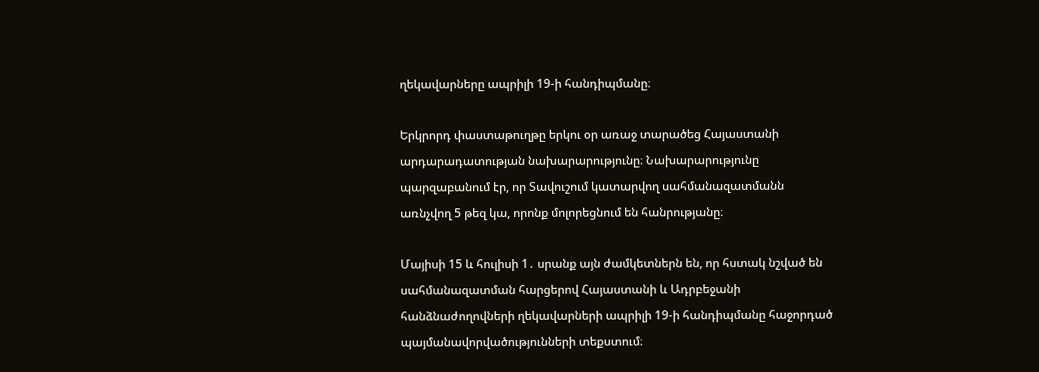ղեկավարները ապրիլի 19-ի հանդիպմանը։

Երկրորդ փաստաթուղթը երկու օր առաջ տարածեց Հայաստանի արդարադատության նախարարությունը։ Նախարարությունը պարզաբանում էր, որ Տավուշում կատարվող սահմանազատմանն առնչվող 5 թեզ կա, որոնք մոլորեցնում են հանրությանը։

Մայիսի 15 և հուլիսի 1․ սրանք այն ժամկետներն են, որ հստակ նշված են սահմանազատման հարցերով Հայաստանի և Ադրբեջանի հանձնաժողովների ղեկավարների ապրիլի 19-ի հանդիպմանը հաջորդած պայմանավորվածությունների տեքստում։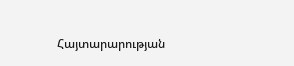Հայտարարության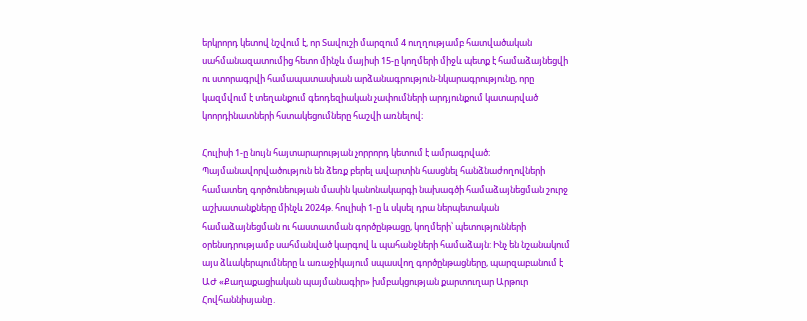երկրորդ կետով նշվում է, որ Տավուշի մարզում 4 ուղղությամբ հատվածական սահմանազատումից հետո մինչև մայիսի 15-ը կողմերի միջև պետք է համաձայնեցվի ու ստորագրվի համապատասխան արձանագրություն-նկարագրությունը, որը կազմվում է տեղանքում գեոդեզիական չափումների արդյունքում կատարված կոորդինատների հստակեցումները հաշվի առնելով։

Հուլիսի 1-ը նույն հայտարարության չորրորդ կետում է ամրագրված։ Պայմանավորվածություն են ձեռք բերել ավարտին հասցնել հանձնաժողովների համատեղ գործունեության մասին կանոնակարգի նախագծի համաձայնեցման շուրջ աշխատանքները մինչև 2024թ. հուլիսի 1-ը և սկսել դրա ներպետական համաձայնեցման ու հաստատման գործընթացը, կողմերի՝ պետությունների օրենսդրությամբ սահմանված կարգով և պահանջների համաձայն: Ինչ են նշանակում այս ձևակերպումները և առաջիկայում սպասվող գործընթացները, պարզաբանում է ԱԺ «Քաղաքացիական պայմանագիր» խմբակցության քարտուղար Արթուր Հովհաննիսյանը․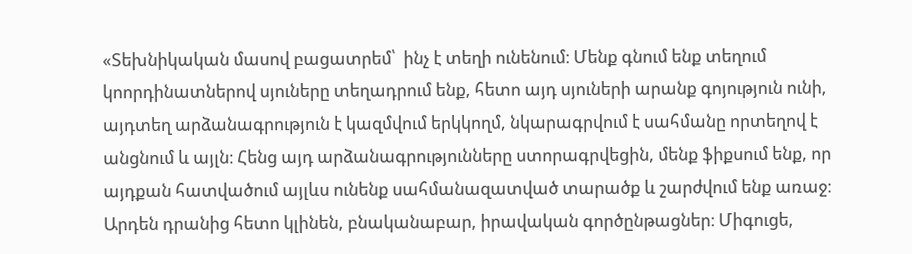«Տեխնիկական մասով բացատրեմ՝  ինչ է տեղի ունենում։ Մենք գնում ենք տեղում կոորդինատներով սյուները տեղադրում ենք, հետո այդ սյուների արանք գոյություն ունի, այդտեղ արձանագրություն է կազմվում երկկողմ, նկարագրվում է սահմանը որտեղով է անցնում և այլն։ Հենց այդ արձանագրությունները ստորագրվեցին, մենք ֆիքսում ենք, որ այդքան հատվածում այլևս ունենք սահմանազատված տարածք և շարժվում ենք առաջ։ Արդեն դրանից հետո կլինեն, բնականաբար, իրավական գործընթացներ։ Միգուցե,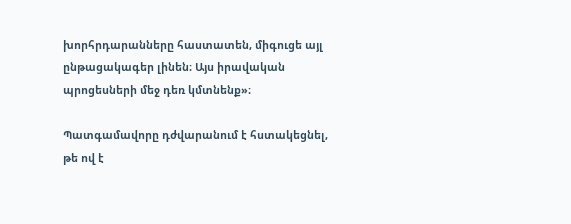խորհրդարանները հաստատեն, միգուցե այլ ընթացակագեր լինեն։ Այս իրավական պրոցեսների մեջ դեռ կմտնենք»։

Պատգամավորը դժվարանում է հստակեցնել, թե ով է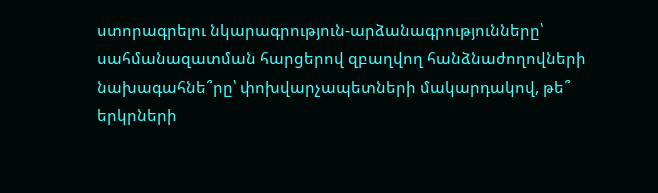ստորագրելու նկարագրություն-արձանագրությունները՝ սահմանազատման հարցերով զբաղվող հանձնաժողովների նախագահնե՞րը՝ փոխվարչապետների մակարդակով, թե՞ երկրների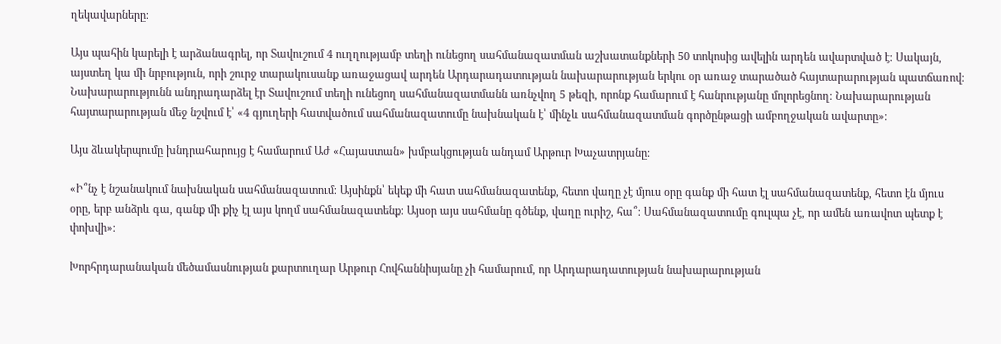ղեկավարները։

Այս պահին կարելի է արձանագրել, որ Տավուշում 4 ուղղությամբ տեղի ունեցող սահմանազատման աշխատանքների 50 տոկոսից ավելին արդեն ավարտված է։ Սակայն, այստեղ կա մի նրբություն, որի շուրջ տարակուսանք առաջացավ արդեն Արդարադատության նախարարության երկու օր առաջ տարածած հայտարարության պատճառով։ Նախարարությունն անդրադարձել էր Տավուշում տեղի ունեցող սահմանազատմանն առնչվող 5 թեզի, որոնք համարում է հանրությանը մոլորեցնող։ Նախարարության հայտարարության մեջ նշվում է՝ «4 գյուղերի հատվածում սահմանազատումը նախնական է՝ մինչև սահմանազատման գործընթացի ամբողջական ավարտը»։

Այս ձևակերպումը խնդրահարույց է համարում Աժ «Հայաստան» խմբակցության անդամ Արթուր Խաչատրյանը։

«Ի՞նչ է նշանակում նախնական սահմանազատում։ Այսինքն՝ եկեք մի հատ սահմանազատենք, հետո վաղը չէ մյուս օրը գանք մի հատ էլ սահմանազատենք, հետո էն մյուս օրը, երբ անձրև գա, գանք մի քիչ էլ այս կողմ սահմանազատենք։ Այսօր այս սահմանը գծենք, վաղը ուրիշ, հա՞։ Սահմանազատումը գուլպա չէ, որ ամեն առավոտ պետք է փոխվի»։

Խորհրդարանական մեծամասնության քարտուղար Արթուր Հովհաննիսյանը չի համարում, որ Արդարադատության նախարարության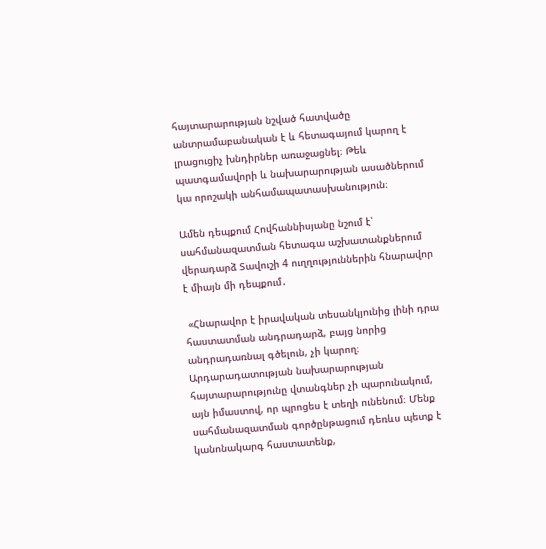հայտարարության նշված հատվածը անտրամաբանական է և հետագայում կարող է լրացուցիչ խնդիրներ առաջացնել։ Թեև պատգամավորի և նախարարության ասածներում կա որոշակի անհամապատասխանություն։

Ամեն դեպքում Հովհաննիսյանը նշում է՝ սահմանազատման հետագա աշխատանքներում վերադարձ Տավուշի 4 ուղղություններին հնարավոր է միայն մի դեպքում․

 «Հնարավոր է իրավական տեսանկյունից լինի դրա հաստատման անդրադարձ, բայց նորից անդրադառնալ գծելուն, չի կարող։ Արդարադատության նախարարության հայտարարությունը վտանգներ չի պարունակում, այն իմաստով, որ պրոցես է տեղի ունենում։ Մենք սահմանազատման գործընթացում դեռևս պետք է կանոնակարգ հաստատենք,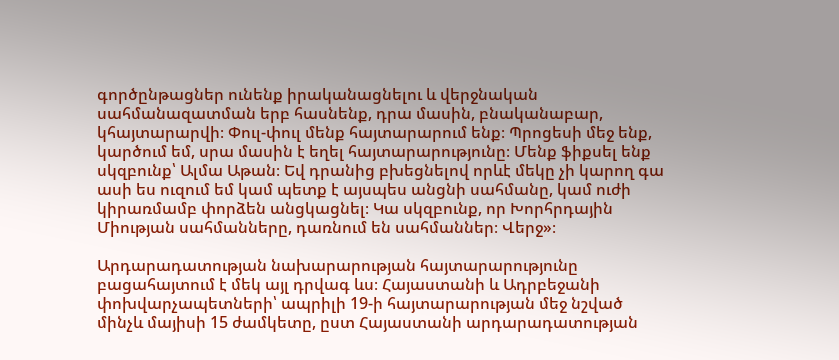գործընթացներ ունենք իրականացնելու և վերջնական սահմանազատման երբ հասնենք, դրա մասին, բնականաբար, կհայտարարվի։ Փուլ-փուլ մենք հայտարարում ենք։ Պրոցեսի մեջ ենք, կարծում եմ, սրա մասին է եղել հայտարարությունը։ Մենք ֆիքսել ենք սկզբունք՝ Ալմա Աթան։ Եվ դրանից բխեցնելով որևէ մեկը չի կարող գա ասի ես ուզում եմ կամ պետք է այսպես անցնի սահմանը, կամ ուժի կիրառմամբ փորձեն անցկացնել։ Կա սկզբունք, որ Խորհրդային Միության սահմանները, դառնում են սահմաններ։ Վերջ»։

Արդարադատության նախարարության հայտարարությունը բացահայտում է մեկ այլ դրվագ ևս։ Հայաստանի և Ադրբեջանի փոխվարչապետների՝ ապրիլի 19-ի հայտարարության մեջ նշված մինչև մայիսի 15 ժամկետը, ըստ Հայաստանի արդարադատության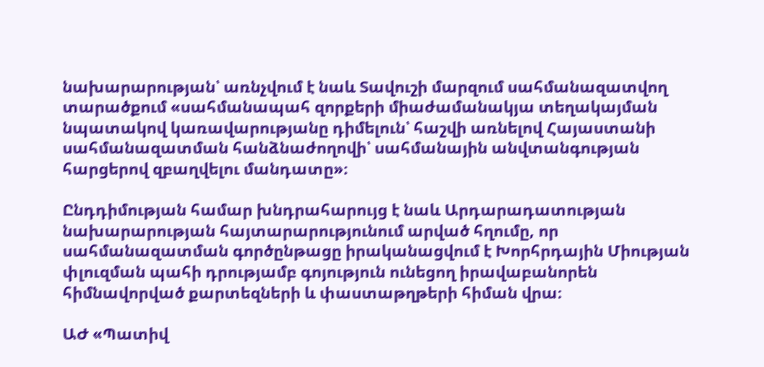նախարարության՝ առնչվում է նաև Տավուշի մարզում սահմանազատվող տարածքում «սահմանապահ զորքերի միաժամանակյա տեղակայման նպատակով կառավարությանը դիմելուն՝ հաշվի առնելով Հայաստանի սահմանազատման հանձնաժողովի՝ սահմանային անվտանգության հարցերով զբաղվելու մանդատը»։

Ընդդիմության համար խնդրահարույց է նաև Արդարադատության նախարարության հայտարարությունում արված հղումը, որ սահմանազատման գործընթացը իրականացվում է Խորհրդային Միության փլուզման պահի դրությամբ գոյություն ունեցող իրավաբանորեն հիմնավորված քարտեզների և փաստաթղթերի հիման վրա։

ԱԺ «Պատիվ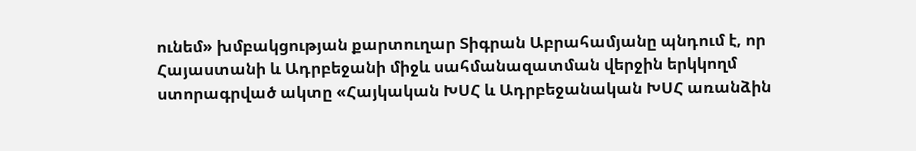ունեմ» խմբակցության քարտուղար Տիգրան Աբրահամյանը պնդում է, որ Հայաստանի և Ադրբեջանի միջև սահմանազատման վերջին երկկողմ ստորագրված ակտը «Հայկական ԽՍՀ և Ադրբեջանական ԽՍՀ առանձին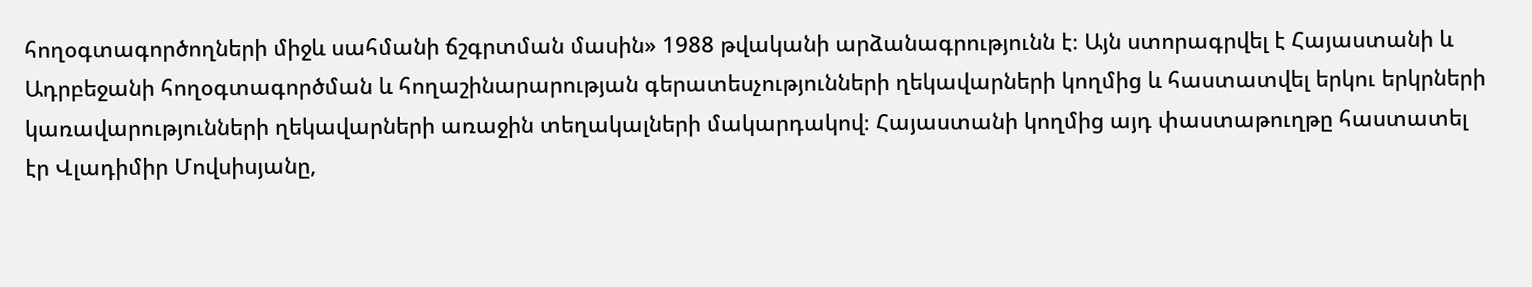հողօգտագործողների միջև սահմանի ճշգրտման մասին» 1988 թվականի արձանագրությունն է։ Այն ստորագրվել է Հայաստանի և Ադրբեջանի հողօգտագործման և հողաշինարարության գերատեսչությունների ղեկավարների կողմից և հաստատվել երկու երկրների կառավարությունների ղեկավարների առաջին տեղակալների մակարդակով։ Հայաստանի կողմից այդ փաստաթուղթը հաստատել էր Վլադիմիր Մովսիսյանը,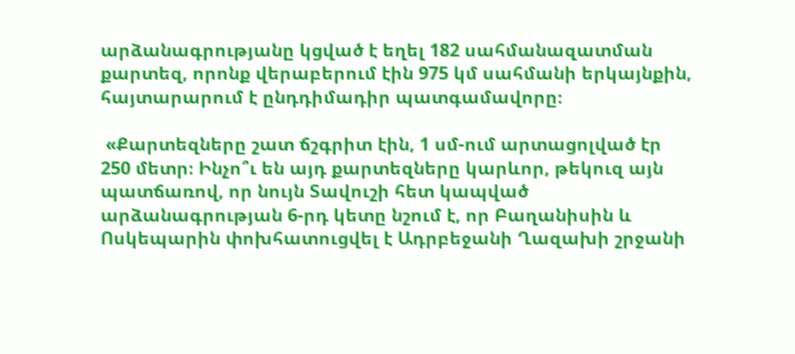արձանագրությանը կցված է եղել 182 սահմանազատման քարտեզ, որոնք վերաբերում էին 975 կմ սահմանի երկայնքին, հայտարարում է ընդդիմադիր պատգամավորը։

 «Քարտեզները շատ ճշգրիտ էին, 1 սմ-ում արտացոլված էր 250 մետր։ Ինչո՞ւ են այդ քարտեզները կարևոր, թեկուզ այն պատճառով, որ նույն Տավուշի հետ կապված արձանագրության 6-րդ կետը նշում է, որ Բաղանիսին և Ոսկեպարին փոխհատուցվել է Ադրբեջանի Ղազախի շրջանի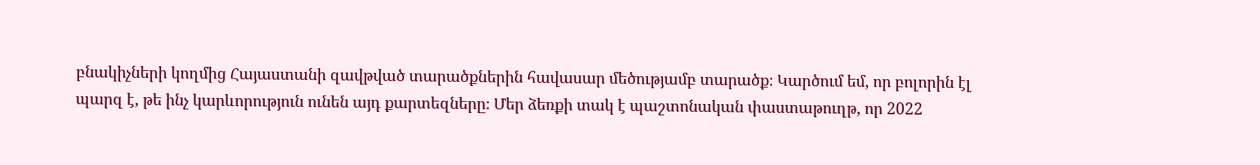բնակիչների կողմից Հայաստանի զավթված տարածքներին հավասար մեծությամբ տարածք։ Կարծում եմ, որ բոլորին էլ պարզ է, թե ինչ կարևորություն ունեն այդ քարտեզները։ Մեր ձեռքի տակ է պաշտոնական փաստաթուղթ, որ 2022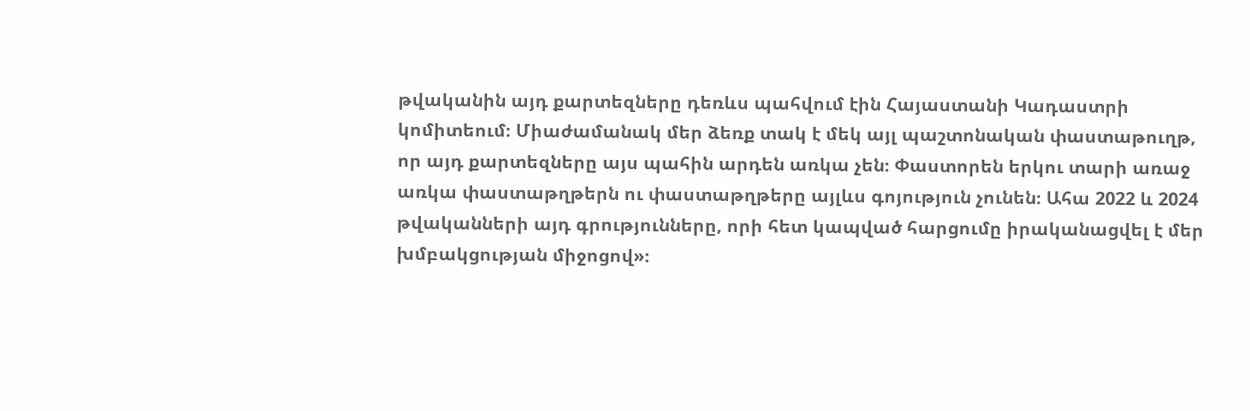թվականին այդ քարտեզները դեռևս պահվում էին Հայաստանի Կադաստրի կոմիտեում։ Միաժամանակ մեր ձեռք տակ է մեկ այլ պաշտոնական փաստաթուղթ, որ այդ քարտեզները այս պահին արդեն առկա չեն։ Փաստորեն երկու տարի առաջ առկա փաստաթղթերն ու փաստաթղթերը այլևս գոյություն չունեն։ Ահա 2022 և 2024 թվականների այդ գրությունները, որի հետ կապված հարցումը իրականացվել է մեր խմբակցության միջոցով»։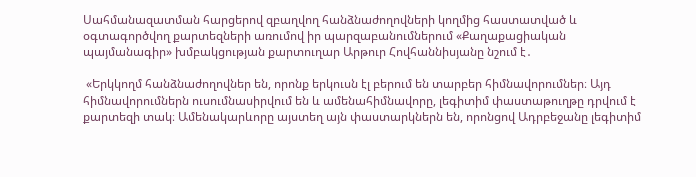Սահմանազատման հարցերով զբաղվող հանձնաժողովների կողմից հաստատված և օգտագործվող քարտեզների առումով իր պարզաբանումներում «Քաղաքացիական պայմանագիր» խմբակցության քարտուղար Արթուր Հովհաննիսյանը նշում է․

 «Երկկողմ հանձնաժողովներ են, որոնք երկուսն էլ բերում են տարբեր հիմնավորումներ։ Այդ հիմնավորումներն ուսումնասիրվում են և ամենահիմնավորը, լեգիտիմ փաստաթուղթը դրվում է քարտեզի տակ։ Ամենակարևորը այստեղ այն փաստարկներն են, որոնցով Ադրբեջանը լեգիտիմ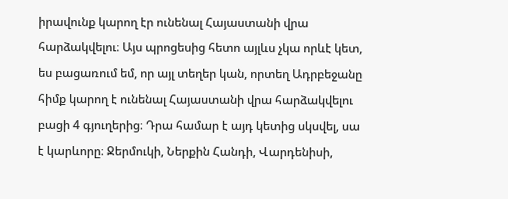իրավունք կարող էր ունենալ Հայաստանի վրա հարձակվելու։ Այս պրոցեսից հետո այլևս չկա որևէ կետ, ես բացառում եմ, որ այլ տեղեր կան, որտեղ Ադրբեջանը հիմք կարող է ունենալ Հայաստանի վրա հարձակվելու բացի 4 գյուղերից։ Դրա համար է այդ կետից սկսվել, սա է կարևորը։ Ջերմուկի, Ներքին Հանդի, Վարդենիսի,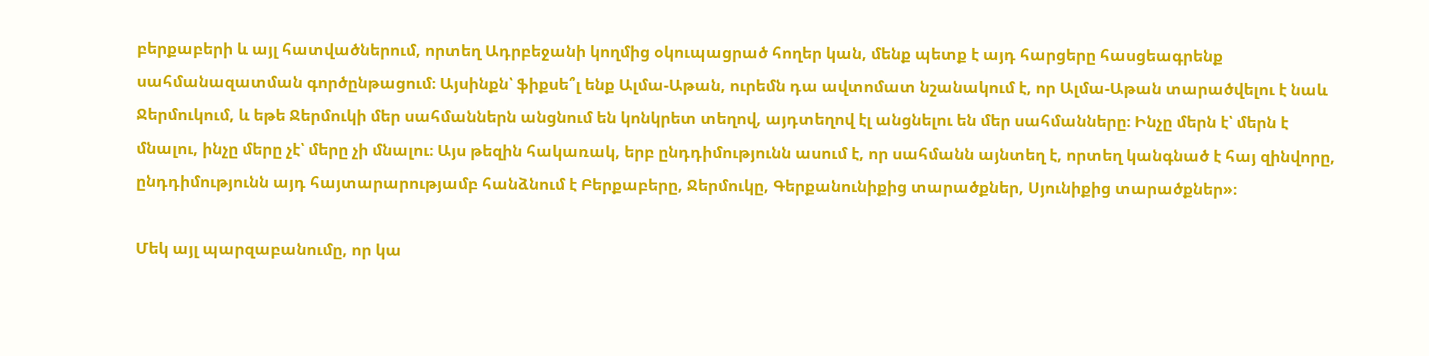բերքաբերի և այլ հատվածներում, որտեղ Ադրբեջանի կողմից օկուպացրած հողեր կան, մենք պետք է այդ հարցերը հասցեագրենք սահմանազատման գործընթացում։ Այսինքն՝ ֆիքսե՞լ ենք Ալմա-Աթան, ուրեմն դա ավտոմատ նշանակում է, որ Ալմա-Աթան տարածվելու է նաև Ջերմուկում, և եթե Ջերմուկի մեր սահմաններն անցնում են կոնկրետ տեղով, այդտեղով էլ անցնելու են մեր սահմանները։ Ինչը մերն է՝ մերն է մնալու, ինչը մերը չէ՝ մերը չի մնալու։ Այս թեզին հակառակ, երբ ընդդիմությունն ասում է, որ սահմանն այնտեղ է, որտեղ կանգնած է հայ զինվորը, ընդդիմությունն այդ հայտարարությամբ հանձնում է Բերքաբերը, Ջերմուկը, Գերքանունիքից տարածքներ, Սյունիքից տարածքներ»։

Մեկ այլ պարզաբանումը, որ կա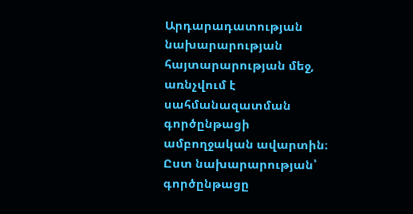Արդարադատության նախարարության հայտարարության մեջ, առնչվում է սահմանազատման գործընթացի ամբողջական ավարտին։ Ըստ նախարարության՝ գործընթացը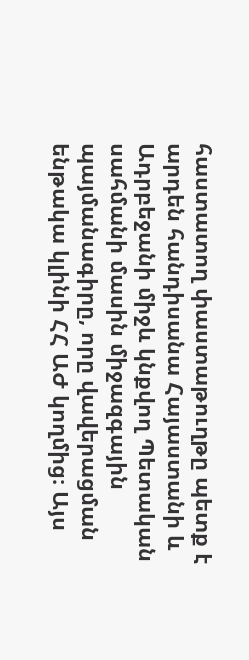հաստատող փաստաթուղթը պետք է արդեն հանդիսանա Հայաստանի և Ադրբեջանի միջև կնքվող Պետական սահմանի մասին միջազգային պայմանագիրը, որը վավերացման ենթակա կլինի ՀՀ ԱԺ կողմից։ Այս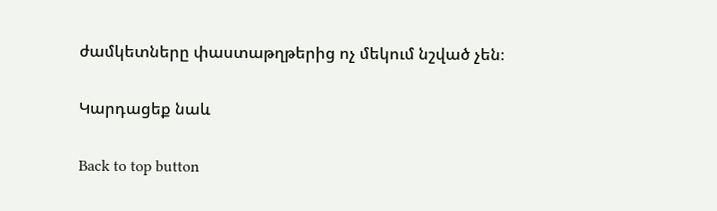ժամկետները փաստաթղթերից ոչ մեկում նշված չեն։

Կարդացեք նաև

Back to top button